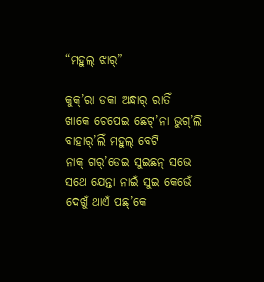“ମହୁଲ୍ ଝାର୍”

କୁକ୍’ରା ଡକା ଅନ୍ଧାର୍ ରାତିଁ
ଖାକେ ଚେପେଇ ଛେଟ୍’ନା ଭୁଗ୍’ଲି
ବାହାର୍’ଲିଁ ମହୁଲ୍ ବେଟି
ନାକ୍ ଗର୍’ଡେଇ ସୁଇଛନ୍ ସଭେ
ସଥେ ଯେନ୍ତା ନାଇଁ ସୁଇ କେଭେଁ
ଦେଖୁଁ ଥାଏଁ ପଛ୍’କେ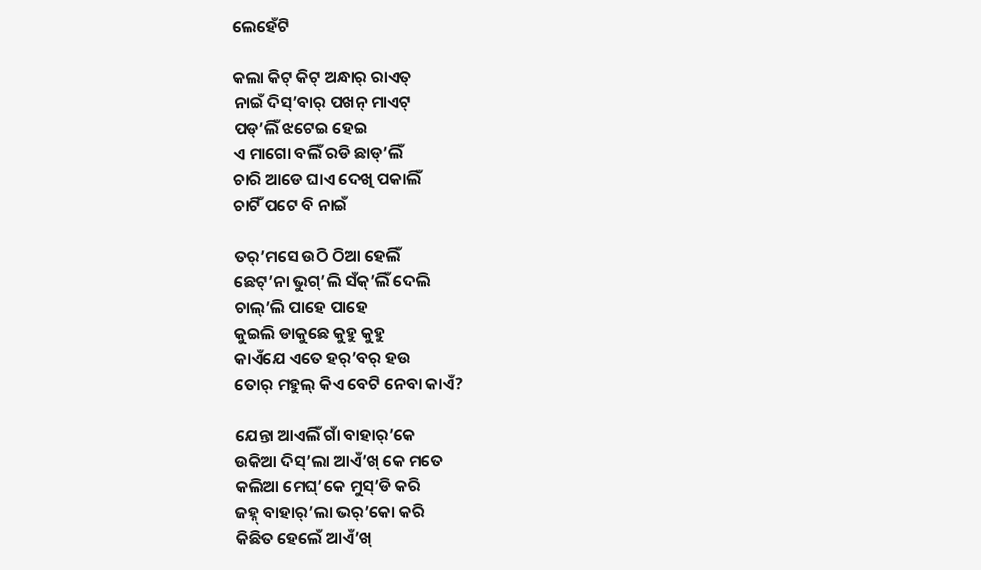ଲେହେଁଟି

କଲା କିଟ୍ କିଟ୍ ଅନ୍ଧାର୍ ରାଏତ୍
ନାଇଁ ଦିସ୍’ବାର୍ ପଖନ୍ ମାଏଟ୍
ପଡ୍’ଲିଁ ଝଟେଇ ହେଇ
ଏ ମାଗୋ ବଲିଁ ରଡି ଛାଡ୍’ଲିଁ
ଚାରି ଆଡେ ଘାଏ ଦେଖି ପକାଲିଁ
ଚାଟିଁ ପଟେ ବି ନାଇଁ

ତର୍’ମସେ ଉଠି ଠିଆ ହେଲିଁ
ଛେଟ୍’ନା ଭୁଗ୍’ଲି ସଁକ୍’ଲିଁ ଦେଲି
ଚାଲ୍’ଲି ପାହେ ପାହେ
କୁଇଲି ଡାକୁଛେ କୁହୁ କୁହୁ
କାଏଁଯେ ଏତେ ହର୍’ବର୍ ହଉ
ତୋର୍ ମହୁଲ୍ କିଏ ବେଟି ନେବା କାଏଁ?

ଯେନ୍ତା ଆଏଲିଁ ଗାଁ ବାହାର୍’କେ
ଉକିଆ ଦିସ୍’ଲା ଆଏଁ’ଖ୍ କେ ମତେ
କଲିଆ ମେଘ୍’କେ ମୁସ୍’ଡି କରି
ଜହ୍ନ୍ ବାହାର୍’ଲା ଭର୍’କୋ କରି
କିଛିତ ହେଲେଁ ଆଏଁ’ଖ୍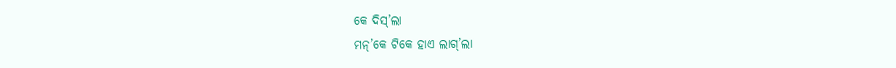କେ ଦିସ୍’ଲା
ମନ୍’କେ ଟିକେ ହାଏ ଲାଗ୍’ଲା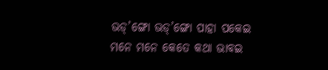ଭଡ୍’ଙ୍ଗୋ ଭଡ୍’ଙ୍ଗୋ ପାହା ପକେଇ
ମନେ ମନେ କେତେ କଥା ଭାବଇ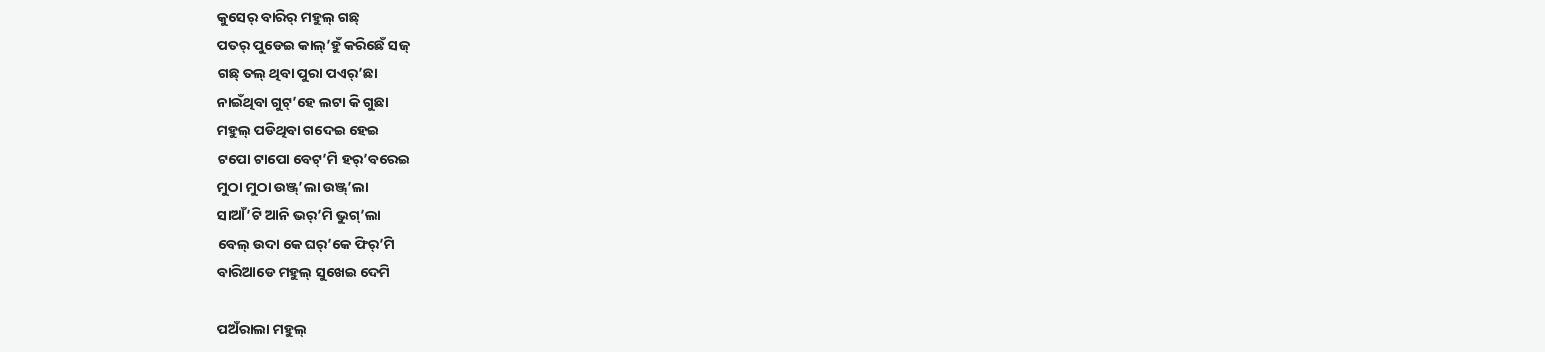କୁସେର୍ ବାରିର୍ ମହୁଲ୍ ଗଛ୍
ପତର୍ ପୁଡେଇ କାଲ୍’ହୁଁ କରିଛେଁ ସଜ୍
ଗଛ୍ ତଲ୍ ଥିବା ପୁରା ପଏର୍’ଛା
ନାଇଁଥିବା ଗୁଟ୍’ହେ ଲଟା କି ଗୁଛା
ମହୁଲ୍ ପଡିଥିବା ଗଦେଇ ହେଇ
ଟପୋ ଟାପୋ ବେଟ୍’ମି ହର୍’ବରେଇ
ମୁଠା ମୁଠା ଉଞ୍ଜ୍’ଲା ଉଞ୍ଜ୍’ଲା
ସାଆଁ’ଟି ଆନି ଭର୍’ମି ଭୁଗ୍’ଲା
ବେଲ୍ ଉଦା କେ ଘର୍’କେ ଫିର୍’ମି
ବାରିଆଡେ ମହୁଲ୍ ସୁଖେଇ ଦେମି

ପଅଁରାଲା ମହୁଲ୍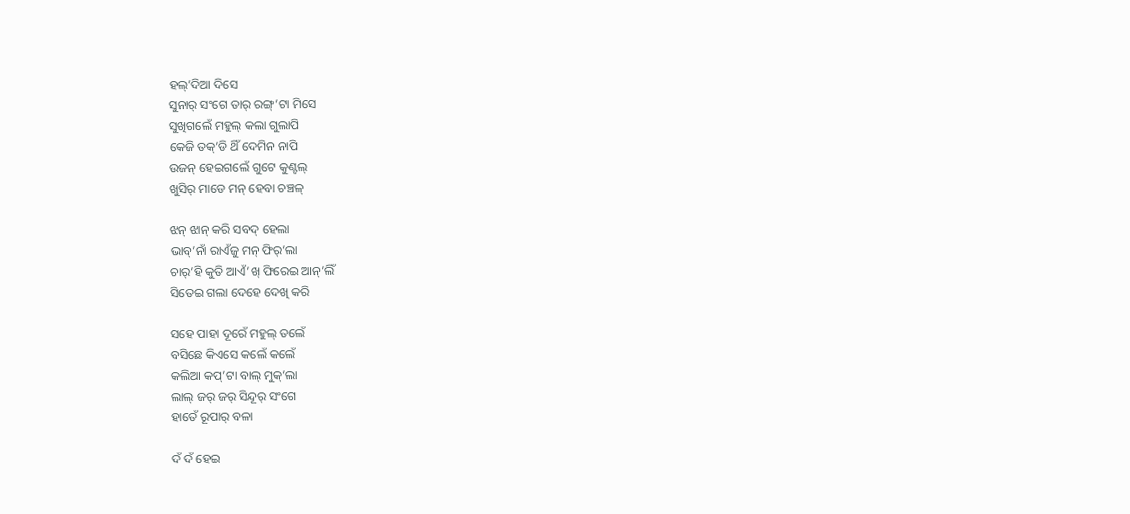ହଲ୍’ଦିଆ ଦିସେ
ସୁନାର୍ ସଂଗେ ତାର୍ ରଙ୍ଗ୍’ଟା ମିସେ
ସୁଖିଗଲେଁ ମହୁଲ୍ କଲା ଗୁଲାପି
କେଜି ତକ୍’ଡି ଥିଁ ଦେମିନ ନାପି
ଉଜନ୍ ହେଇଗଲେଁ ଗୁଟେ କୁଣ୍ଟଲ୍
ଖୁସିର୍ ମାଡେ ମନ୍ ହେବା ଚଞ୍ଚଳ୍

ଝନ୍ ଝାନ୍ କରି ସବଦ୍ ହେଲା
ଭାବ୍’ନାଁ ରାଏଁଜୁ ମନ୍ ଫିର୍’ଲା
ଚାର୍’ହି କୁତି ଆଏଁ’ଖ୍ ଫିରେଇ ଆନ୍’ଲିଁ
ସିତେଇ ଗଲା ଦେହେ ଦେଖି କରି

ସହେ ପାହା ଦୂରେଁ ମହୁଲ୍ ତଲେଁ
ବସିଛେ କିଏସେ କଲେଁ କଲେଁ
କଲିଆ କପ୍’ଟା ବାଲ୍ ମୁକ୍’ଲା
ଲାଲ୍ ଜର୍ ଜର୍ ସିନ୍ଦୂର୍ ସଂଗେ
ହାତେଁ ରୂପାର୍ ବଳା

ଦଁ ଦଁ ହେଇ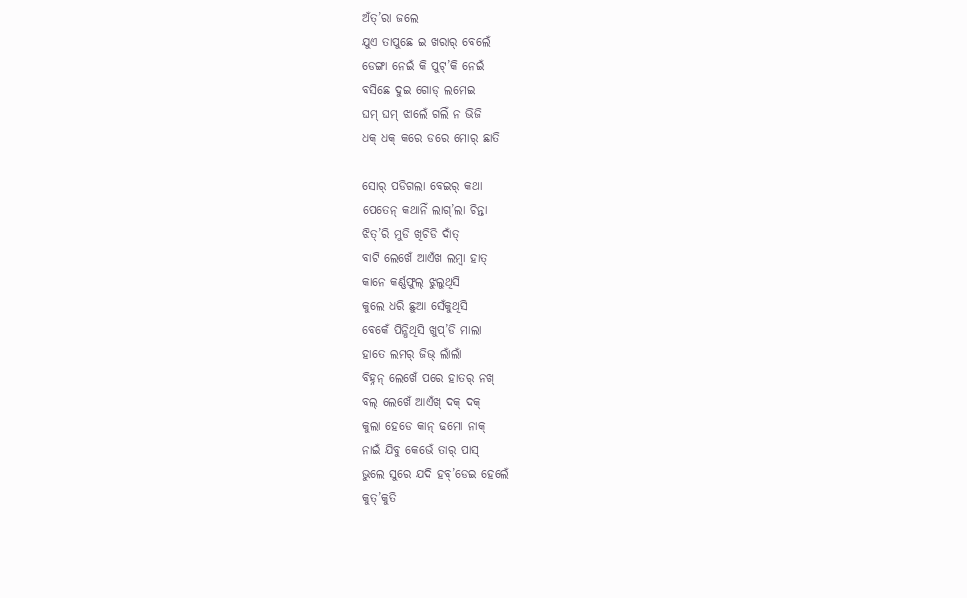ଅଁତ୍’ରା ଜଲେ
ଯୁଏ ତାପୁଛେ ଇ ଖରାର୍ ବେଲେଁ
ଡେଙ୍ଗା ନେଇଁ କି ପୁଟ୍’କି ନେଇଁ
ବସିଛେ ଦୁଇ ଗୋଡ୍ ଲମେଇ
ଘମ୍ ଘମ୍ ଝାଲେଁ ଗଲିଁ ନ ଭିଜି
ଧକ୍ ଧକ୍ କରେ ଡରେ ମୋର୍ ଛାତି

ସୋର୍ ପଡିଗଲା ବେଇର୍ କଥା
ପେତେନ୍ କଥାନିଁ ଲାଗ୍’ଲା ଚିନ୍ତା
ଝିତ୍’ରି ମୁଡି ଖିଚିଡି ଦାଁତ୍
ବାଟି ଲେଖେଁ ଆଏଁଖ ଲମ୍ବା ହାତ୍
କାନେ କର୍ଣ୍ଣଫୁଲ୍ ଝୁଲୁଥିସି
କୁଲେ ଧରି ଛୁଆ ସେଁକୁଥିସି
ବେକେଁ ପିନ୍ଧିଥିସି ଖୁପ୍’ଡି ମାଲା
ହାତେ ଲମର୍ ଜିଭ୍ ଲାଁଲାଁ
ବିହ୍ନନ୍ ଲେଖେଁ ପରେ ହାତର୍ ନଖ୍
ବଲ୍ ଲେଖେଁ ଆଏଁଖ୍ ଦକ୍ ଦକ୍
କୁଲା ହେଡେ କାନ୍ ଢମୋ ନାକ୍
ନାଇଁ ଯିବୁ କେଭେଁ ତାର୍ ପାସ୍
ଭୁଲେ ସୁରେ ଯଦି ହବ୍’ଡେଇ ହେଲେଁ
କୁତ୍’କୁତି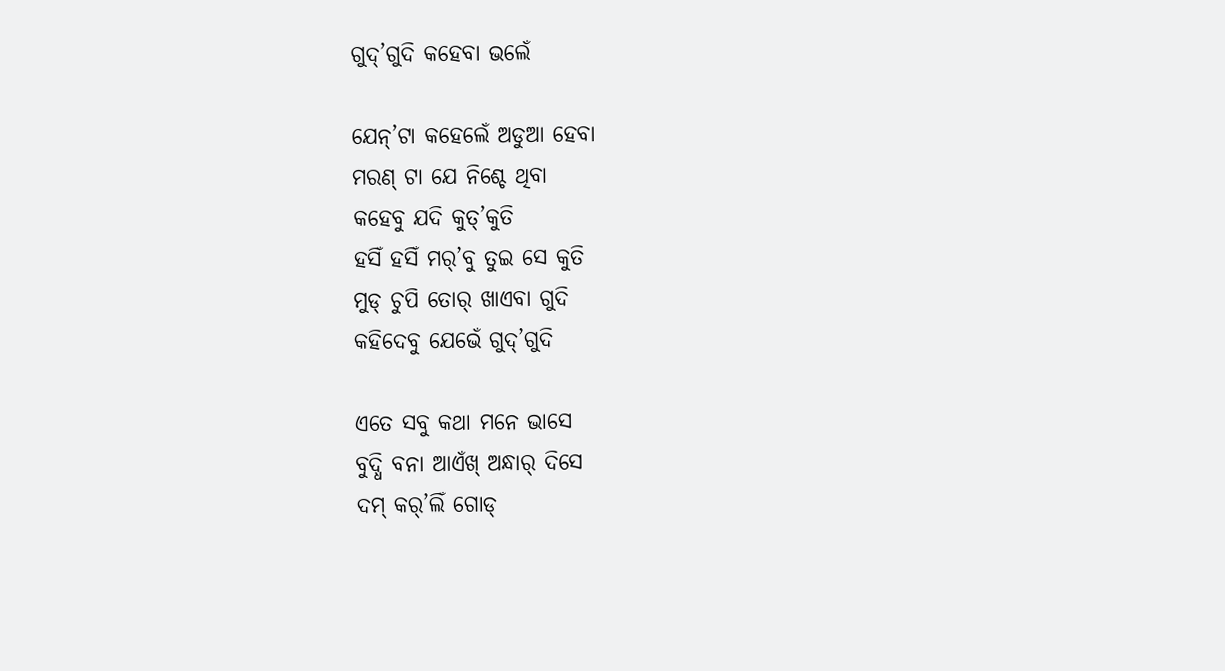ଗୁଦ୍’ଗୁଦି କହେବା ଭଲେଁ

ଯେନ୍’ଟା କହେଲେଁ ଅଡୁଆ ହେବା
ମରଣ୍ ଟା ଯେ ନିଶ୍ଚେ ଥିବା
କହେବୁ ଯଦି କୁତ୍’କୁତି
ହସିଁ ହସିଁ ମର୍’ବୁ ତୁଇ ସେ କୁତି
ମୁଡ୍ ଚୁପି ତୋର୍ ଖାଏବା ଗୁଦି
କହିଦେବୁ ଯେଭେଁ ଗୁଦ୍’ଗୁଦି

ଏତେ ସବୁ କଥା ମନେ ଭାସେ
ବୁଦ୍ଧି ବନା ଆଏଁଖ୍ ଅନ୍ଧାର୍ ଦିସେ
ଦମ୍ କର୍’ଲିଁ ଗୋଡ୍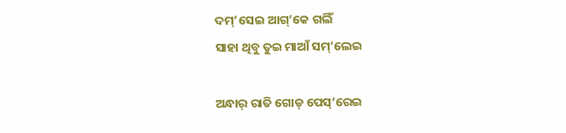ଦମ୍’ସେଇ ଆଗ୍’କେ ଗଲିଁ
ସାହା ଥିବୁ ତୁଇ ମାଆଁ ସମ୍’ଲେଇ

ଅନ୍ଧାର୍ ରାତି ଗୋଡ୍ ପେସ୍’ରେଇ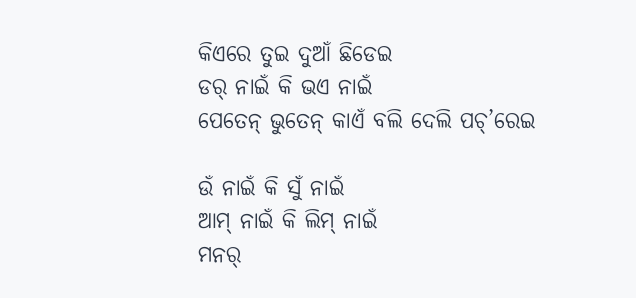କିଏରେ ତୁଇ ଦୁଆଁ ଛିଡେଇ
ଡର୍ ନାଇଁ କି ଭଏ ନାଇଁ
ପେତେନ୍ ଭୁତେନ୍ କାଏଁ ବଲି ଦେଲି ପଚ୍’ରେଇ

ଉଁ ନାଇଁ କି ସୁଁ ନାଇଁ
ଆମ୍ ନାଇଁ କି ଲିମ୍ ନାଇଁ
ମନର୍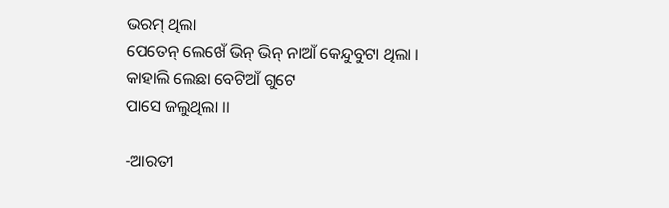ଭରମ୍ ଥିଲା
ପେତେନ୍ ଲେଖେଁ ଭିନ୍ ଭିନ୍ ନାଆଁ କେନ୍ଦୁବୁଟା ଥିଲା ।
କାହାଲି ଲେଛା ବେଟିଆଁ ଗୁଟେ
ପାସେ ଜଲୁଥିଲା ।।

-ଆରତୀ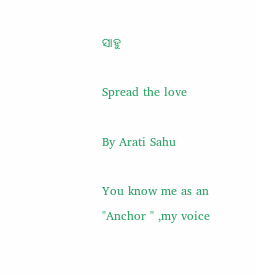ସାହୁ

Spread the love

By Arati Sahu

You know me as an "Anchor " ,my voice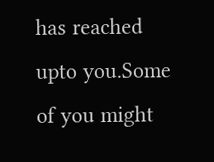has reached upto you.Some of you might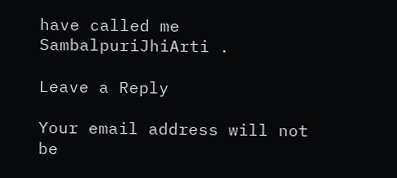have called me SambalpuriJhiArti .

Leave a Reply

Your email address will not be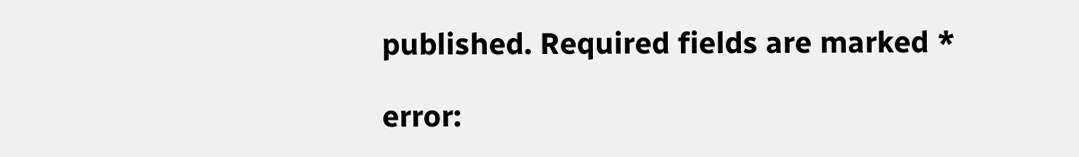published. Required fields are marked *

error: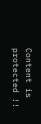Content is protected !!